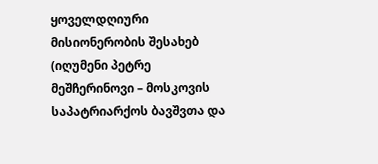ყოველდღიური მისიონერობის შესახებ
(იღუმენი პეტრე მეშჩერინოვი – მოსკოვის საპატრიარქოს ბავშვთა და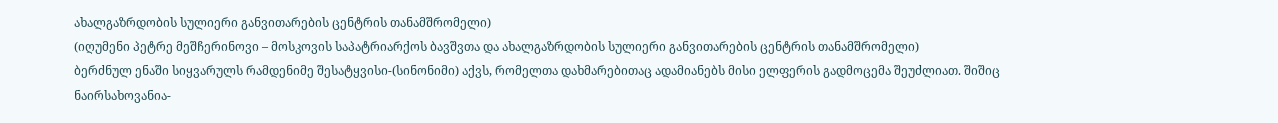ახალგაზრდობის სულიერი განვითარების ცენტრის თანამშრომელი)
(იღუმენი პეტრე მეშჩერინოვი – მოსკოვის საპატრიარქოს ბავშვთა და ახალგაზრდობის სულიერი განვითარების ცენტრის თანამშრომელი)
ბერძნულ ენაში სიყვარულს რამდენიმე შესატყვისი-(სინონიმი) აქვს, რომელთა დახმარებითაც ადამიანებს მისი ელფერის გადმოცემა შეუძლიათ. შიშიც ნაირსახოვანია-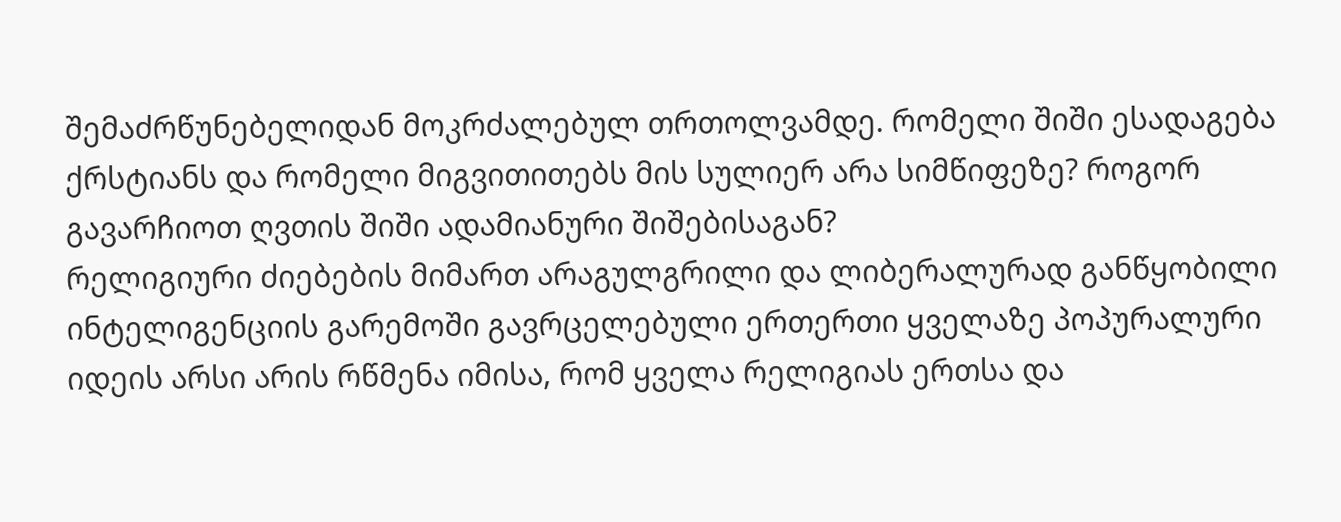შემაძრწუნებელიდან მოკრძალებულ თრთოლვამდე. რომელი შიში ესადაგება ქრსტიანს და რომელი მიგვითითებს მის სულიერ არა სიმწიფეზე? როგორ გავარჩიოთ ღვთის შიში ადამიანური შიშებისაგან?
რელიგიური ძიებების მიმართ არაგულგრილი და ლიბერალურად განწყობილი ინტელიგენციის გარემოში გავრცელებული ერთერთი ყველაზე პოპურალური იდეის არსი არის რწმენა იმისა, რომ ყველა რელიგიას ერთსა და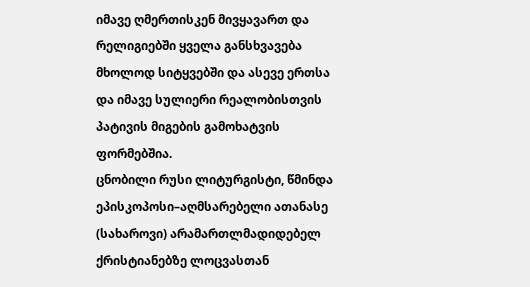იმავე ღმერთისკენ მივყავართ და რელიგიებში ყველა განსხვავება მხოლოდ სიტყვებში და ასევე ერთსა და იმავე სულიერი რეალობისთვის პატივის მიგების გამოხატვის ფორმებშია.
ცნობილი რუსი ლიტურგისტი, წმინდა ეპისკოპოსი–აღმსარებელი ათანასე (სახაროვი) არამართლმადიდებელ ქრისტიანებზე ლოცვასთან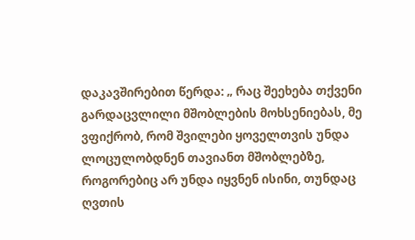დაკავშირებით წერდა: „ რაც შეეხება თქვენი გარდაცვლილი მშობლების მოხსენიებას, მე ვფიქრობ, რომ შვილები ყოველთვის უნდა ლოცულობდნენ თავიანთ მშობლებზე, როგორებიც არ უნდა იყვნენ ისინი, თუნდაც ღვთის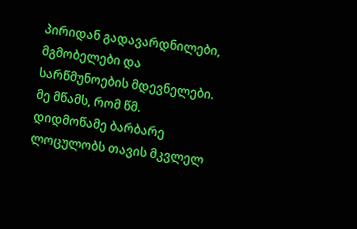პირიდან გადავარდნილები, მგმობელები და სარწმუნოების მდევნელები. მე მწამს, რომ წმ. დიდმოწამე ბარბარე ლოცულობს თავის მკვლელ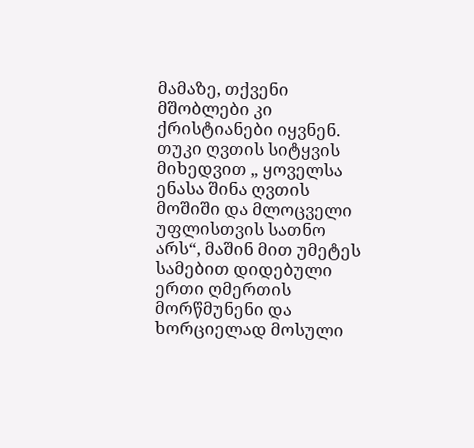მამაზე, თქვენი მშობლები კი ქრისტიანები იყვნენ. თუკი ღვთის სიტყვის მიხედვით „ ყოველსა ენასა შინა ღვთის მოშიში და მლოცველი უფლისთვის სათნო არს“, მაშინ მით უმეტეს სამებით დიდებული ერთი ღმერთის მორწმუნენი და ხორციელად მოსული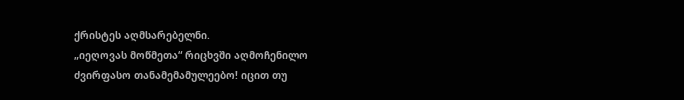ქრისტეს აღმსარებელნი.
„იეღოვას მოწმეთა“ რიცხვში აღმოჩენილო ძვირფასო თანამემამულეებო! იცით თუ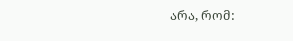არა, რომ: